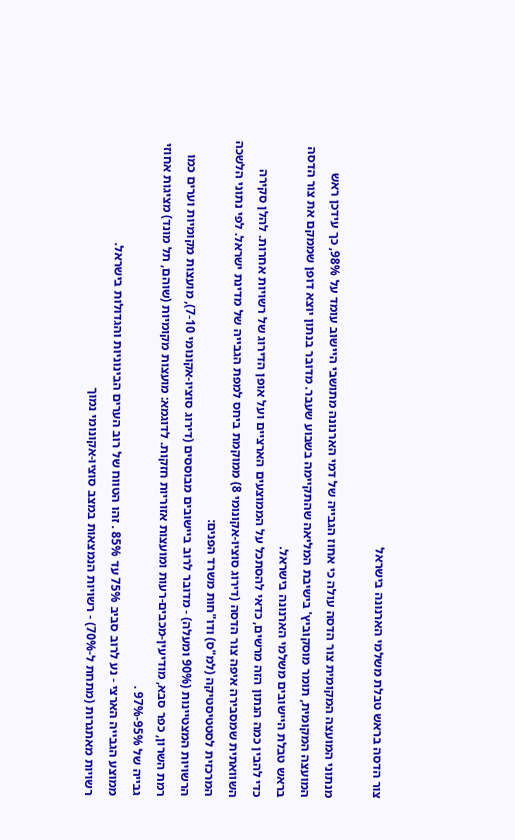צור הדסה בראש טבלת משלמי הארנונה בישראל

מנתוני המועצה המקומית צור הדסה עולה כי אחוז הגבייה של דמי הארנונה מתושבי היישוב עומד על 98%, כך עידכן ראש המועצה המקומית, תומר מוסקוביץ' בישיבת המליאה שהתקיימה בשבוע שעבר. מדובר בנתון יוצא דופן שממקם את צור הדסה בראש טבלת היישובים משלמי הארנונה בישראל.
כדי להבין כמה הנתון הזה מרשים, כדאי להסתכל על הממוצעים הארציים ועל אופן הדירוג של רשויות אחרות. להלן סקירה השוואתית שמסבירה איפה צור הדסה (דירוג סוציו-אקונומי 8) ממוקמת ביחס למפת הגבייה של מדינת ישראל. לפי נתוני הלשכה המרכזית לסטטיסטיקה (למ"ס) ודו"חות משרד הפנים:
הרשויות המצטיינות (90% ומעלה) - מדובר לרוב ביישובים מבוססים (דירוג סוציו-אקונומי 7-10), מועצות מקומיות וערים כמו רמת השרון, כפר סבא, מודיעין-מכבים-רעות ומועצות אזוריות חזקות. לדוגמא: מועצות מקומיות (שוהם, תל מונד) מציגות אחוזי גבייה של 95%-97% .
ממוצע הגבייה הארצי - נע לרוב סביב 75% עד 85% . זהו הטווח של רוב הערים הבינוניות והגדולות בישראל.
רשויות מאתגרות (מתחת ל-70%) - רשויות הנמצאות במצב סוציו-אקונומי נמוך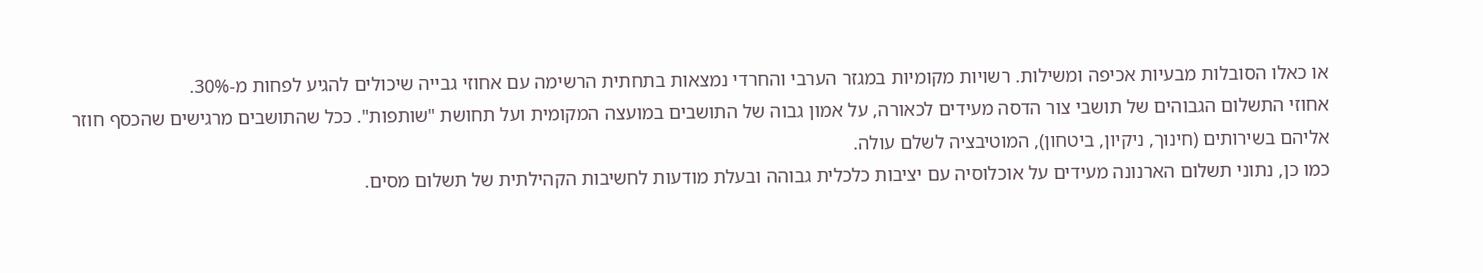או כאלו הסובלות מבעיות אכיפה ומשילות. רשויות מקומיות במגזר הערבי והחרדי נמצאות בתחתית הרשימה עם אחוזי גבייה שיכולים להגיע לפחות מ-30%.
אחוזי התשלום הגבוהים של תושבי צור הדסה מעידים לכאורה, על אמון גבוה של התושבים במועצה המקומית ועל תחושת "שותפות". ככל שהתושבים מרגישים שהכסף חוזר אליהם בשירותים (חינוך, ניקיון, ביטחון), המוטיבציה לשלם עולה.
כמו כן, נתוני תשלום הארנונה מעידים על אוכלוסיה עם יציבות כלכלית גבוהה ובעלת מודעות לחשיבות הקהילתית של תשלום מסים.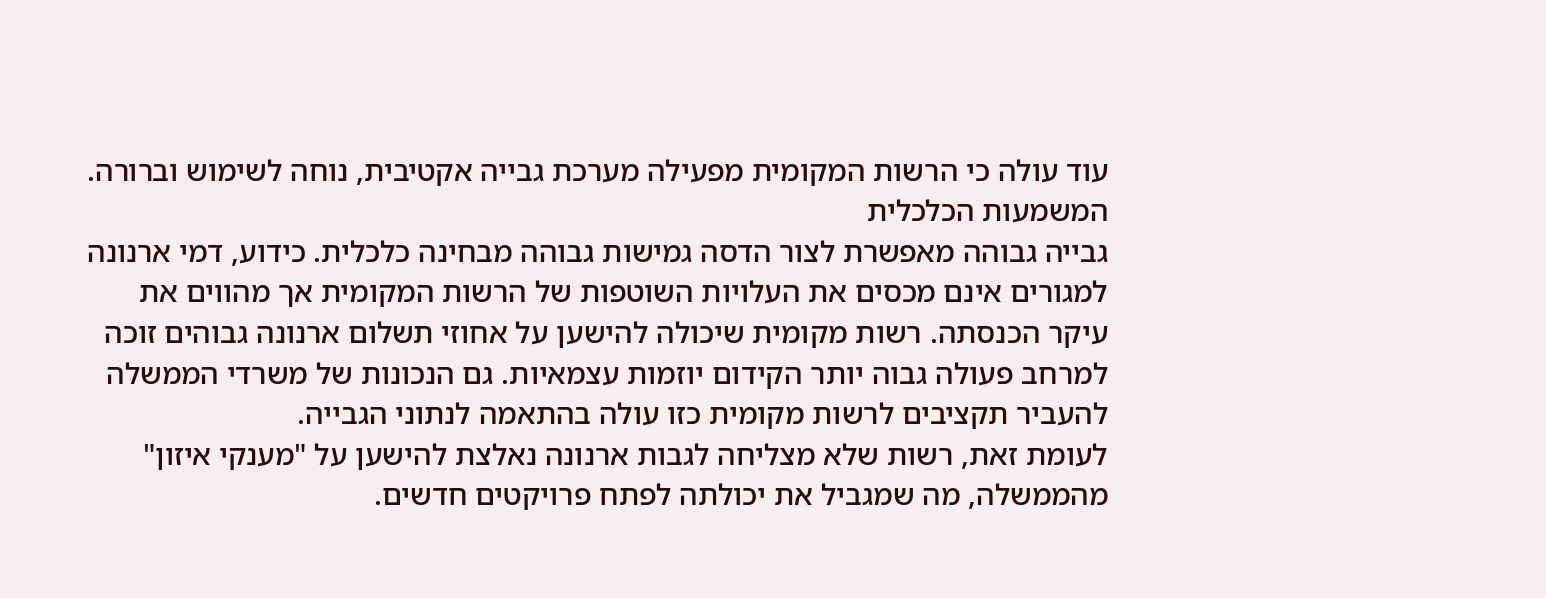עוד עולה כי הרשות המקומית מפעילה מערכת גבייה אקטיבית, נוחה לשימוש וברורה.
המשמעות הכלכלית
גבייה גבוהה מאפשרת לצור הדסה גמישות גבוהה מבחינה כלכלית. כידוע, דמי ארנונה למגורים אינם מכסים את העלויות השוטפות של הרשות המקומית אך מהווים את עיקר הכנסתה. רשות מקומית שיכולה להישען על אחוזי תשלום ארנונה גבוהים זוכה למרחב פעולה גבוה יותר הקידום יוזמות עצמאיות. גם הנכונות של משרדי הממשלה להעביר תקציבים לרשות מקומית כזו עולה בהתאמה לנתוני הגבייה.
לעומת זאת, רשות שלא מצליחה לגבות ארנונה נאלצת להישען על "מענקי איזון" מהממשלה, מה שמגביל את יכולתה לפתח פרויקטים חדשים.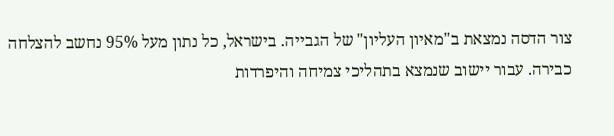צור הדסה נמצאת ב"מאיון העליון" של הגבייה. בישראל, כל נתון מעל 95% נחשב להצלחה כבירה. עבור יישוב שנמצא בתהליכי צמיחה והיפרדות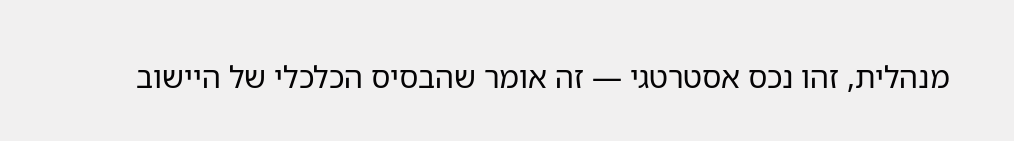מנהלית, זהו נכס אסטרטגי — זה אומר שהבסיס הכלכלי של היישוב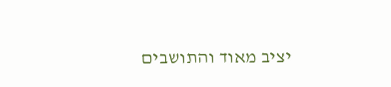יציב מאוד והתושבים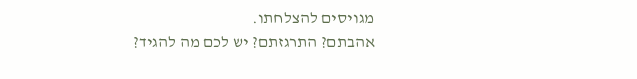מגויסים להצלחתו.
אהבתם? התרגזתם? יש לכם מה להגיד?